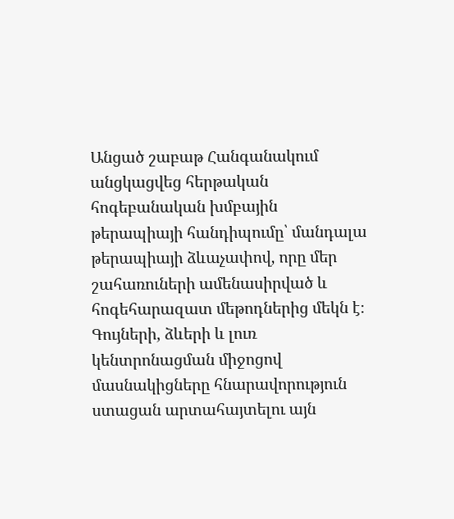Անցած շաբաթ Հանգանակում անցկացվեց հերթական հոգեբանական խմբային թերապիայի հանդիպումը՝ մանդալա թերապիայի ձևաչափով, որը մեր շահառուների ամենասիրված և հոգեհարազատ մեթոդներից մեկն է։ Գույների, ձևերի և լուռ կենտրոնացման միջոցով մասնակիցները հնարավորություն ստացան արտահայտելու այն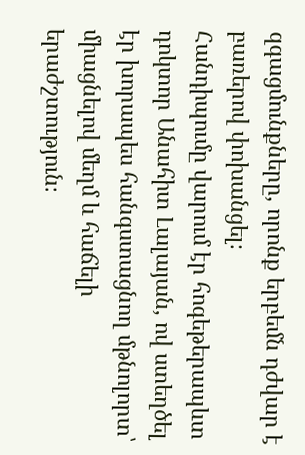զգացմունքները, որոնք երբեմն դժվար է բառերով փոխանցել։
Հանդիպումը վարում էր հոգեթերապևտ դոկտոր Անահիտ Լալայան, ով ստեղծել էր խորապես հանգստացնող մթնոլորտ՝ միացնելով մեղմ և հաճելի երաժշտություն։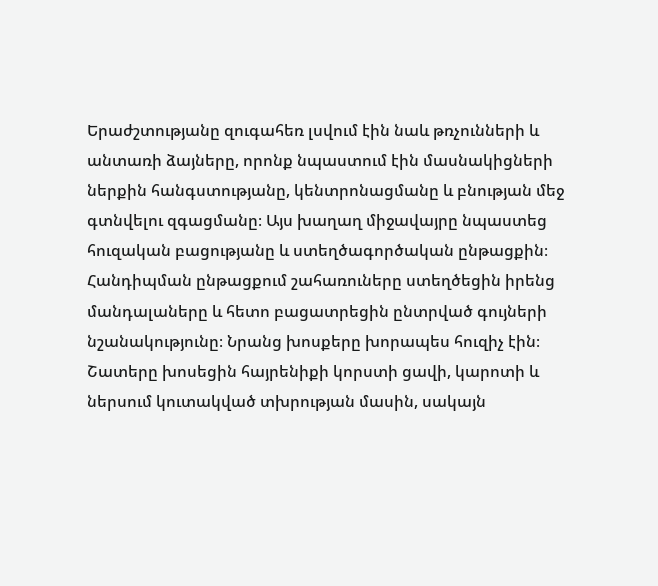Երաժշտությանը զուգահեռ լսվում էին նաև թռչունների և անտառի ձայները, որոնք նպաստում էին մասնակիցների ներքին հանգստությանը, կենտրոնացմանը և բնության մեջ գտնվելու զգացմանը։ Այս խաղաղ միջավայրը նպաստեց հուզական բացությանը և ստեղծագործական ընթացքին։
Հանդիպման ընթացքում շահառուները ստեղծեցին իրենց մանդալաները և հետո բացատրեցին ընտրված գույների նշանակությունը։ Նրանց խոսքերը խորապես հուզիչ էին։ Շատերը խոսեցին հայրենիքի կորստի ցավի, կարոտի և ներսում կուտակված տխրության մասին, սակայն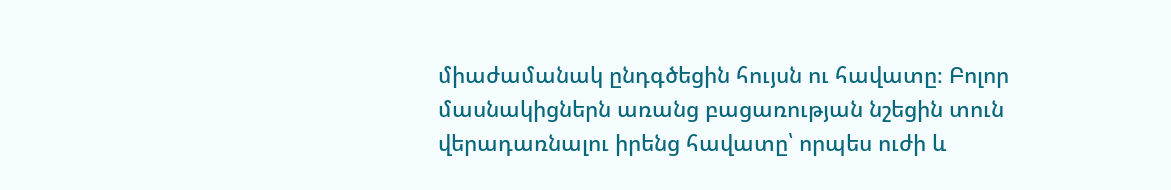միաժամանակ ընդգծեցին հույսն ու հավատը։ Բոլոր մասնակիցներն առանց բացառության նշեցին տուն վերադառնալու իրենց հավատը՝ որպես ուժի և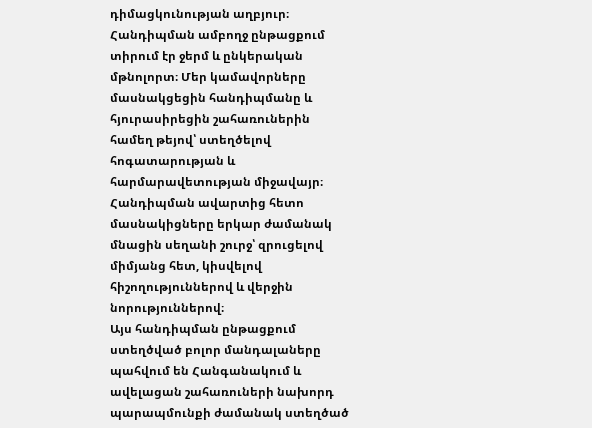դիմացկունության աղբյուր։
Հանդիպման ամբողջ ընթացքում տիրում էր ջերմ և ընկերական մթնոլորտ։ Մեր կամավորները մասնակցեցին հանդիպմանը և հյուրասիրեցին շահառուներին համեղ թեյով՝ ստեղծելով հոգատարության և հարմարավետության միջավայր։ Հանդիպման ավարտից հետո մասնակիցները երկար ժամանակ մնացին սեղանի շուրջ՝ զրուցելով միմյանց հետ, կիսվելով հիշողություններով և վերջին նորություններով։
Այս հանդիպման ընթացքում ստեղծված բոլոր մանդալաները պահվում են Հանգանակում և ավելացան շահառուների նախորդ պարապմունքի ժամանակ ստեղծած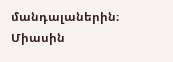մանդալաներին։ Միասին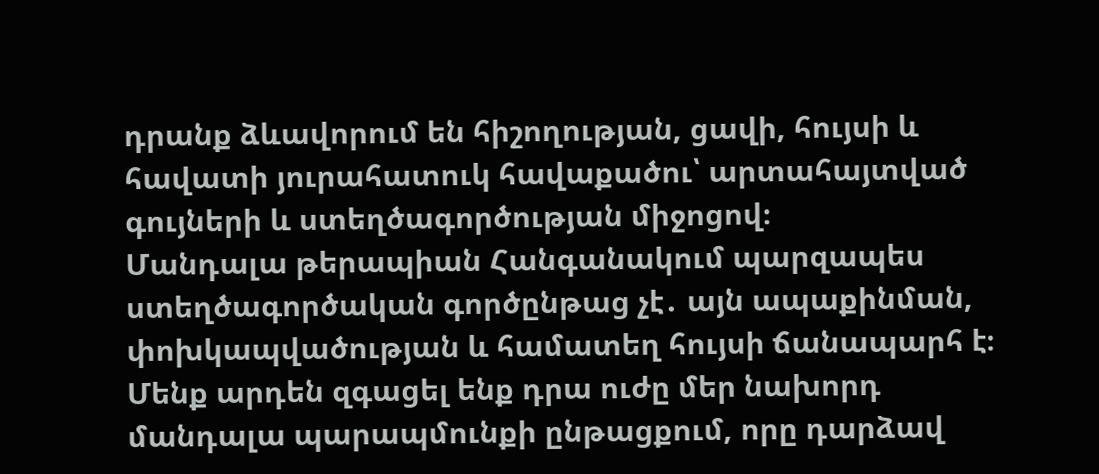դրանք ձևավորում են հիշողության, ցավի, հույսի և հավատի յուրահատուկ հավաքածու՝ արտահայտված գույների և ստեղծագործության միջոցով։
Մանդալա թերապիան Հանգանակում պարզապես ստեղծագործական գործընթաց չէ․ այն ապաքինման, փոխկապվածության և համատեղ հույսի ճանապարհ է։ Մենք արդեն զգացել ենք դրա ուժը մեր նախորդ մանդալա պարապմունքի ընթացքում, որը դարձավ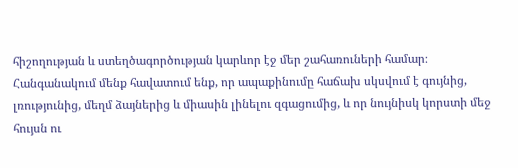հիշողության և ստեղծագործության կարևոր էջ մեր շահառուների համար։
Հանգանակում մենք հավատում ենք, որ ապաքինումը հաճախ սկսվում է գույնից, լռությունից, մեղմ ձայներից և միասին լինելու զգացումից, և որ նույնիսկ կորստի մեջ հույսն ու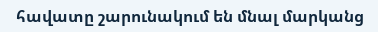հավատը շարունակում են մնալ մարկանց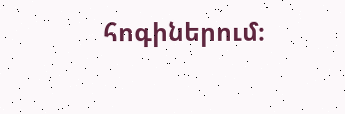հոգիներում։